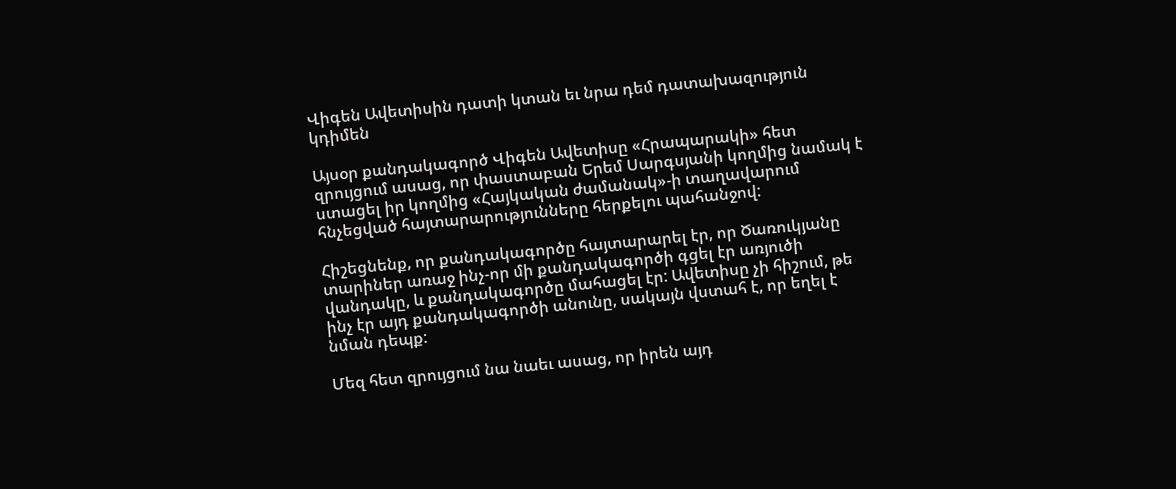Վիգեն Ավետիսին դատի կտան եւ նրա դեմ դատախազություն կդիմեն

Այսօր քանդակագործ Վիգեն Ավետիսը «Հրապարակի» հետ զրույցում ասաց, որ փաստաբան Երեմ Սարգսյանի կողմից նամակ է ստացել իր կողմից «Հայկական ժամանակ»-ի տաղավարում հնչեցված հայտարարությունները հերքելու պահանջով:

Հիշեցնենք, որ քանդակագործը հայտարարել էր, որ Ծառուկյանը տարիներ առաջ ինչ-որ մի քանդակագործի գցել էր առյուծի վանդակը, և քանդակագործը մահացել էր: Ավետիսը չի հիշում, թե ինչ էր այդ քանդակագործի անունը, սակայն վստահ է, որ եղել է նման դեպք:

Մեզ հետ զրույցում նա նաեւ ասաց, որ իրեն այդ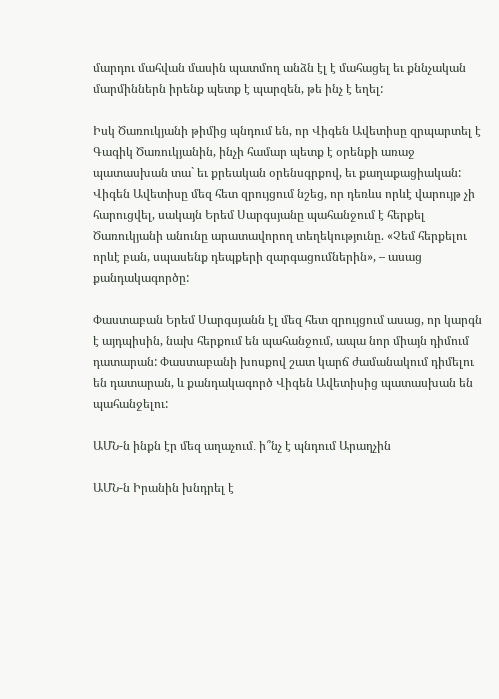մարդու մահվան մասին պատմող անձն էլ է մահացել եւ քննչական մարմիններն իրենք պետք է պարզեն, թե ինչ է եղել:

Իսկ Ծառուկյանի թիմից պնդում են, որ Վիգեն Ավետիսը զրպարտել է Գագիկ Ծառուկյանին, ինչի համար պետք է օրենքի առաջ պատասխան տա` եւ քրեական օրենսգրքով, եւ քաղաքացիական: Վիգեն Ավետիսը մեզ հետ զրույցում նշեց, որ դեռևս որևէ վարույթ չի հարուցվել, սակայն Երեմ Սարգսյանը պահանջում է հերքել Ծառուկյանի անունը արատավորող տեղեկությունը. «Չեմ հերքելու որևէ բան, սպասենք դեպքերի զարգացումներին», – ասաց քանդակագործը:

Փաստաբան Երեմ Սարգսյանն էլ մեզ հետ զրույցում ասաց, որ կարգն է այդպիսին, նախ հերքում են պահանջում, ապա նոր միայն դիմում դատարան: Փաստաբանի խոսքով շատ կարճ ժամանակում դիմելու են դատարան, և քանդակագործ Վիգեն Ավետիսից պատասխան են պահանջելու:

ԱՄՆ-ն ինքն էր մեզ աղաչում․ ի՞նչ է պնդում Արաղչին

ԱՄՆ-ն Իրանին խնդրել է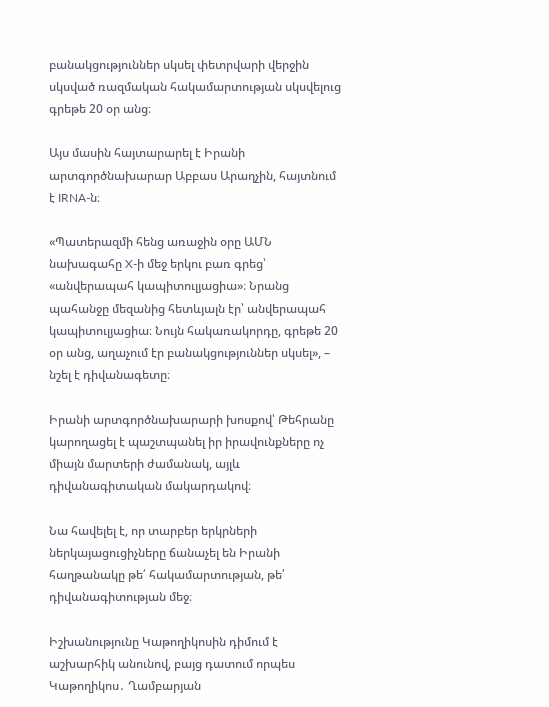բանակցություններ սկսել փետրվարի վերջին սկսված ռազմական հակամարտության սկսվելուց գրեթե 20 օր անց։

Այս մասին հայտարարել է Իրանի արտգործնախարար Աբբաս Արաղչին, հայտնում է IRNA-ն։

«Պատերազմի հենց առաջին օրը ԱՄՆ նախագահը X-ի մեջ երկու բառ գրեց՝ «անվերապահ կապիտուլյացիա»։ Նրանց պահանջը մեզանից հետևյալն էր՝ անվերապահ կապիտուլյացիա։ Նույն հակառակորդը, գրեթե 20 օր անց, աղաչում էր բանակցություններ սկսել», – նշել է դիվանագետը։

Իրանի արտգործնախարարի խոսքով՝ Թեհրանը կարողացել է պաշտպանել իր իրավունքները ոչ միայն մարտերի ժամանակ, այլև դիվանագիտական մակարդակով։

Նա հավելել է, որ տարբեր երկրների ներկայացուցիչները ճանաչել են Իրանի հաղթանակը թե՛ հակամարտության, թե՛ դիվանագիտության մեջ։

Իշխանությունը Կաթողիկոսին դիմում է աշխարհիկ անունով, բայց դատում որպես Կաթողիկոս․ Ղամբարյան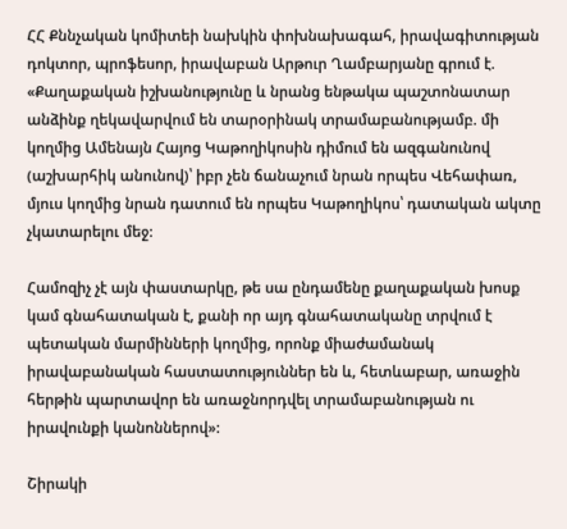ՀՀ Քննչական կոմիտեի նախկին փոխնախագահ, իրավագիտության դոկտոր, պրոֆեսոր, իրավաբան Արթուր Ղամբարյանը գրում է. «Քաղաքական իշխանությունը և նրանց ենթակա պաշտոնատար անձինք ղեկավարվում են տարօրինակ տրամաբանությամբ. մի կողմից Ամենայն Հայոց Կաթողիկոսին դիմում են ազգանունով (աշխարհիկ անունով)՝ իբր չեն ճանաչում նրան որպես Վեհափառ, մյուս կողմից նրան դատում են որպես Կաթողիկոս՝ դատական ակտը չկատարելու մեջ:

Համոզիչ չէ այն փաստարկը, թե սա ընդամենը քաղաքական խոսք կամ գնահատական է, քանի որ այդ գնահատականը տրվում է պետական մարմինների կողմից, որոնք միաժամանակ իրավաբանական հաստատություններ են և, հետևաբար, առաջին հերթին պարտավոր են առաջնորդվել տրամաբանության ու իրավունքի կանոններով»:

Շիրակի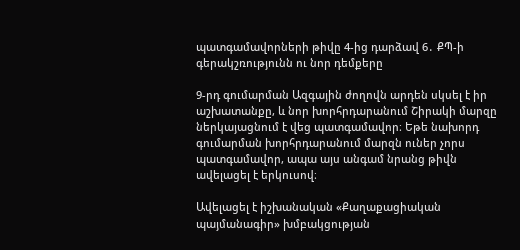պատգամավորների թիվը 4-ից դարձավ 6․ ՔՊ-ի գերակշռությունն ու նոր դեմքերը

9-րդ գումարման Ազգային ժողովն արդեն սկսել է իր աշխատանքը, և նոր խորհրդարանում Շիրակի մարզը ներկայացնում է վեց պատգամավոր։ Եթե նախորդ գումարման խորհրդարանում մարզն ուներ չորս պատգամավոր, ապա այս անգամ նրանց թիվն ավելացել է երկուսով։

Ավելացել է իշխանական «Քաղաքացիական պայմանագիր» խմբակցության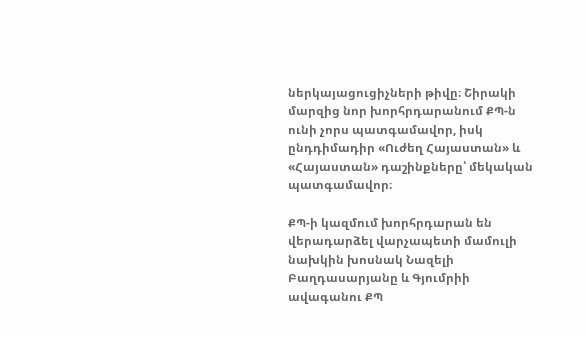ներկայացուցիչների թիվը։ Շիրակի մարզից նոր խորհրդարանում ՔՊ-ն ունի չորս պատգամավոր, իսկ ընդդիմադիր «Ուժեղ Հայաստան» և «Հայաստան» դաշինքները՝ մեկական պատգամավոր։

ՔՊ-ի կազմում խորհրդարան են վերադարձել վարչապետի մամուլի նախկին խոսնակ Նազելի Բաղդասարյանը և Գյումրիի ավագանու ՔՊ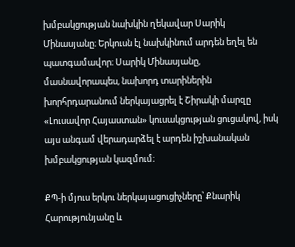խմբակցության նախկին ղեկավար Սարիկ Մինասյանը։ Երկուսն էլ նախկինում արդեն եղել են պատգամավոր։ Սարիկ Մինասյանը, մասնավորապես, նախորդ տարիներին խորհրդարանում ներկայացրել է Շիրակի մարզը «Լուսավոր Հայաստան» կուսակցության ցուցակով, իսկ այս անգամ վերադարձել է արդեն իշխանական խմբակցության կազմում։

ՔՊ-ի մյուս երկու ներկայացուցիչները՝ Քնարիկ Հարությունյանը և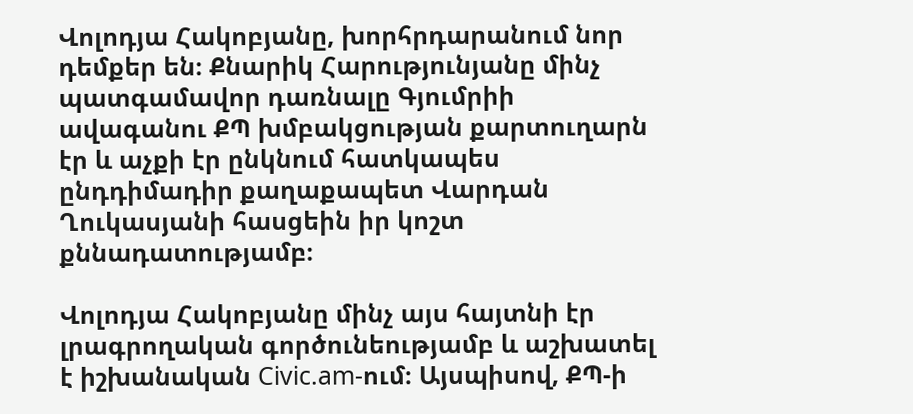Վոլոդյա Հակոբյանը, խորհրդարանում նոր դեմքեր են։ Քնարիկ Հարությունյանը մինչ պատգամավոր դառնալը Գյումրիի ավագանու ՔՊ խմբակցության քարտուղարն էր և աչքի էր ընկնում հատկապես ընդդիմադիր քաղաքապետ Վարդան Ղուկասյանի հասցեին իր կոշտ քննադատությամբ։

Վոլոդյա Հակոբյանը մինչ այս հայտնի էր լրագրողական գործունեությամբ և աշխատել է իշխանական Civic.am-ում։ Այսպիսով, ՔՊ-ի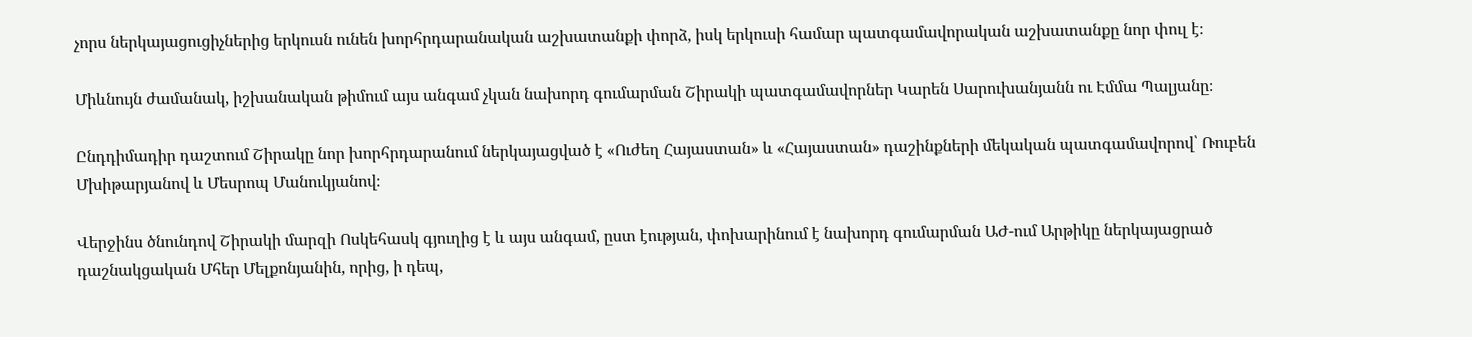չորս ներկայացուցիչներից երկուսն ունեն խորհրդարանական աշխատանքի փորձ, իսկ երկուսի համար պատգամավորական աշխատանքը նոր փուլ է։

Միևնույն ժամանակ, իշխանական թիմում այս անգամ չկան նախորդ գումարման Շիրակի պատգամավորներ Կարեն Սարուխանյանն ու Էմմա Պալյանը։

Ընդդիմադիր դաշտում Շիրակը նոր խորհրդարանում ներկայացված է «Ուժեղ Հայաստան» և «Հայաստան» դաշինքների մեկական պատգամավորով՝ Ռուբեն Մխիթարյանով և Մեսրոպ Մանուկյանով։

Վերջինս ծնունդով Շիրակի մարզի Ոսկեհասկ գյուղից է և այս անգամ, ըստ էության, փոխարինում է նախորդ գումարման ԱԺ-ում Արթիկը ներկայացրած դաշնակցական Մհեր Մելքոնյանին, որից, ի դեպ,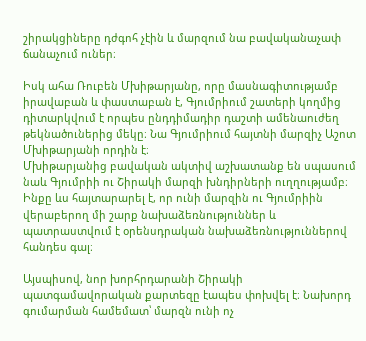շիրակցիները դժգոհ չէին և մարզում նա բավականաչափ ճանաչում ուներ։

Իսկ ահա Ռուբեն Մխիթարյանը, որը մասնագիտությամբ իրավաբան և փաստաբան է, Գյումրիում շատերի կողմից դիտարկվում է որպես ընդդիմադիր դաշտի ամենաուժեղ թեկնածուներից մեկը։ Նա Գյումրիում հայտնի մարզիչ Աշոտ Մխիթարյանի որդին է։
Մխիթարյանից բավական ակտիվ աշխատանք են սպասում նաև Գյումրիի ու Շիրակի մարզի խնդիրների ուղղությամբ։ Ինքը ևս հայտարարել է, որ ունի մարզին ու Գյումրիին վերաբերող մի շարք նախաձեռնություններ և պատրաստվում է օրենսդրական նախաձեռնություններով հանդես գալ։

Այսպիսով, նոր խորհրդարանի Շիրակի պատգամավորական քարտեզը էապես փոխվել է։ Նախորդ գումարման համեմատ՝ մարզն ունի ոչ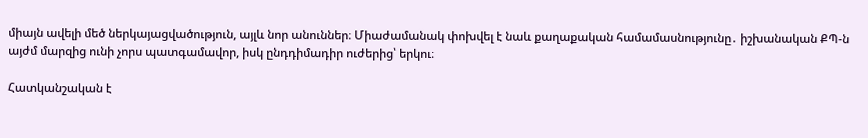միայն ավելի մեծ ներկայացվածություն, այլև նոր անուններ։ Միաժամանակ փոխվել է նաև քաղաքական համամասնությունը․ իշխանական ՔՊ-ն այժմ մարզից ունի չորս պատգամավոր, իսկ ընդդիմադիր ուժերից՝ երկու։

Հատկանշական է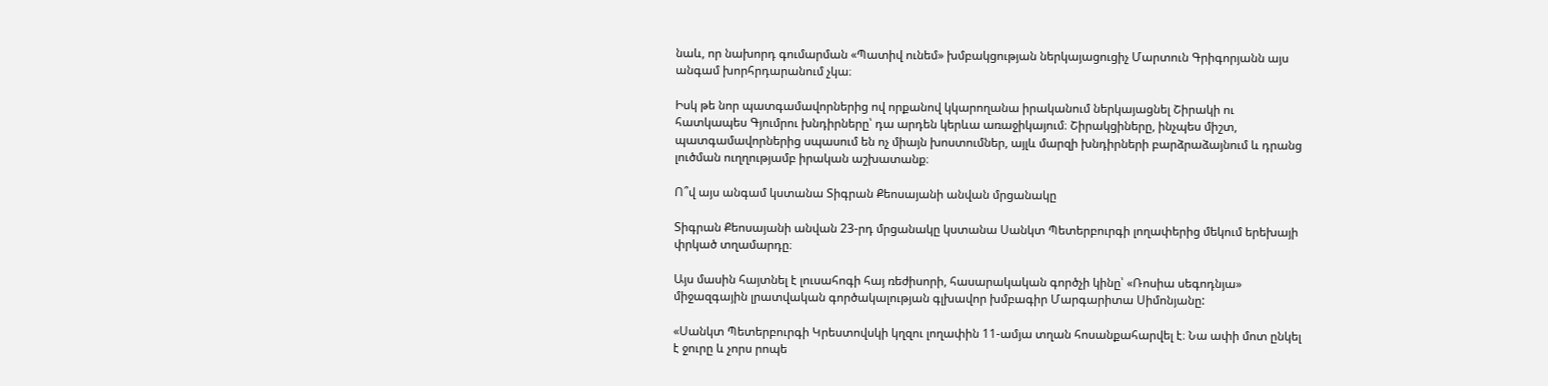նաև, որ նախորդ գումարման «Պատիվ ունեմ» խմբակցության ներկայացուցիչ Մարտուն Գրիգորյանն այս անգամ խորհրդարանում չկա։

Իսկ թե նոր պատգամավորներից ով որքանով կկարողանա իրականում ներկայացնել Շիրակի ու հատկապես Գյումրու խնդիրները՝ դա արդեն կերևա առաջիկայում։ Շիրակցիները, ինչպես միշտ, պատգամավորներից սպասում են ոչ միայն խոստումներ, այլև մարզի խնդիրների բարձրաձայնում և դրանց լուծման ուղղությամբ իրական աշխատանք։

Ո՞վ այս անգամ կստանա Տիգրան Քեոսայանի անվան մրցանակը

Տիգրան Քեոսայանի անվան 23-րդ մրցանակը կստանա Սանկտ Պետերբուրգի լողափերից մեկում երեխայի փրկած տղամարդը։

Այս մասին հայտնել է լուսահոգի հայ ռեժիսորի, հասարակական գործչի կինը՝ «Ռոսիա սեգոդնյա» միջազգային լրատվական գործակալության գլխավոր խմբագիր Մարգարիտա Սիմոնյանը:

«Սանկտ Պետերբուրգի Կրեստովսկի կղզու լողափին 11-ամյա տղան հոսանքահարվել է։ Նա ափի մոտ ընկել է ջուրը և չորս րոպե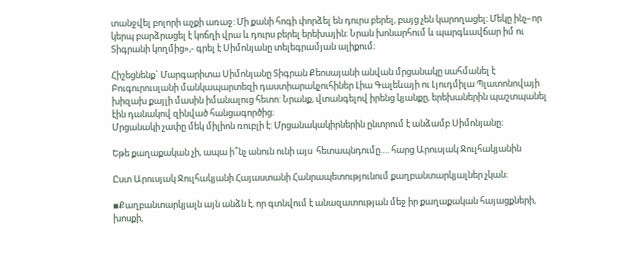տանջվել բոլորի աչքի առաջ: Մի քանի հոգի փորձել են դուրս բերել, բայց չեն կարողացել։ Մեկը ինչ–որ կերպ բարձրացել է կոճղի վրա և դուրս բերել երեխային։ Նրան խոնարհում և պարգևավճար իմ ու Տիգրանի կողմից»,- գրել է Սիմոնյանը տելեգրամյան ալիքում։

Հիշեցնենք` Մարգարիտա Սիմոնյանը Տիգրան Քեոսայանի անվան մրցանակը սահմանել է Բուգուրուսլանի մանկապարտեզի դաստիարակչուհիներ Լիա Գալեևայի ու Լյուդմիլա Պլատոնովայի խիզախ քայլի մասին իմանալուց հետո: Նրանք, վտանգելով իրենց կյանքը, երեխաներին պաշտպանել էին դանակով զինված հանցագործից։
Մրցանակի չափը մեկ միլիոն ռուբլի է: Մրցանակակիրներին ընտրում է անձամբ Սիմոնյանը։

Եթե քաղաքական չի, ապա ի՞նչ անուն ունի այս  հետապնդումը…. հարց Արուսյակ Ջուլհակյանին

Ըստ Արուսյակ Ջուլհակյանի Հայաստանի Հանրապետությունում քաղբանտարկյալներ չկան։

▪Քաղբանտարկյալն այն անձն է, որ գտնվում է անազատության մեջ իր քաղաքական հայացքների, խոսքի,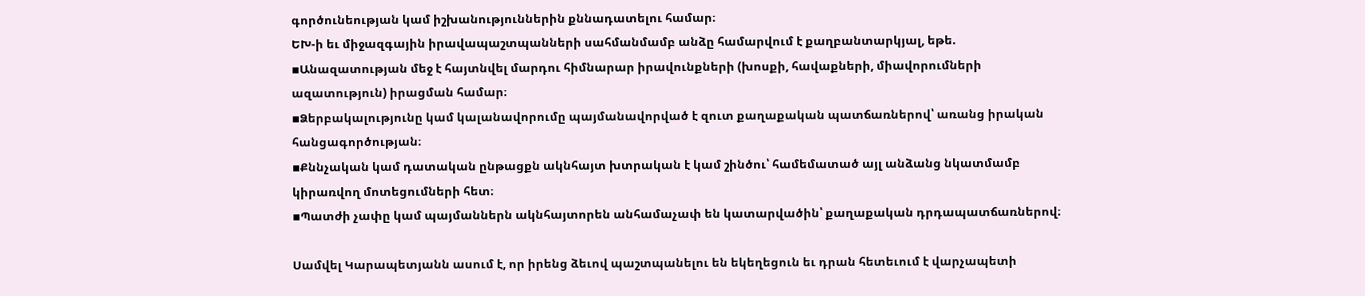գործունեության կամ իշխանություններին քննադատելու համար։
ԵԽ-ի եւ միջազգային իրավապաշտպանների սահմանմամբ անձը համարվում է քաղբանտարկյալ, եթե.
▪Անազատության մեջ է հայտնվել մարդու հիմնարար իրավունքների (խոսքի, հավաքների, միավորումների ազատություն) իրացման համար։
▪Ձերբակալությունը կամ կալանավորումը պայմանավորված է զուտ քաղաքական պատճառներով՝ առանց իրական հանցագործության։
▪Քննչական կամ դատական ընթացքն ակնհայտ խտրական է կամ շինծու՝ համեմատած այլ անձանց նկատմամբ կիրառվող մոտեցումների հետ։
▪Պատժի չափը կամ պայմաններն ակնհայտորեն անհամաչափ են կատարվածին՝ քաղաքական դրդապատճառներով։

Սամվել Կարապետյանն ասում է, որ իրենց ձեւով պաշտպանելու են եկեղեցուն եւ դրան հետեւում է վարչապետի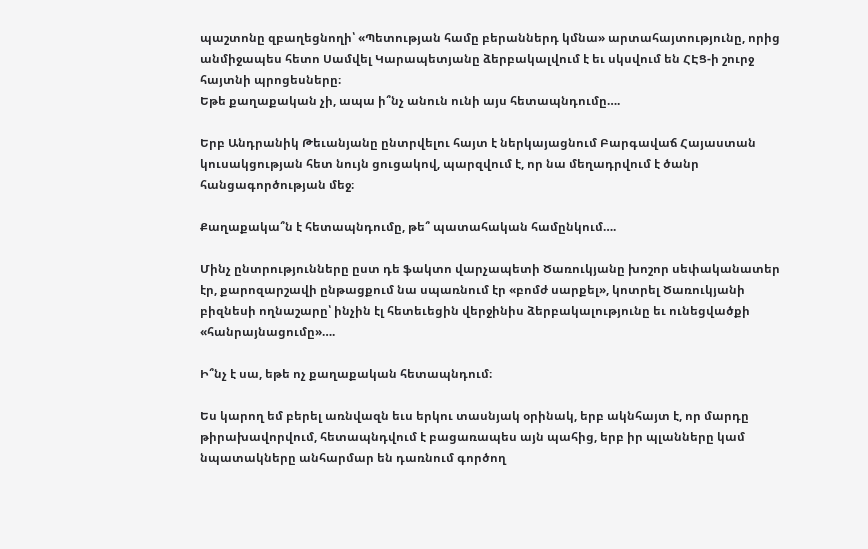պաշտոնը զբաղեցնողի՝ «Պետության համը բերաններդ կմնա» արտահայտությունը, որից անմիջապես հետո Սամվել Կարապետյանը ձերբակալվում է եւ սկսվում են ՀԷՑ-ի շուրջ հայտնի պրոցեսները։
Եթե քաղաքական չի, ապա ի՞նչ անուն ունի այս հետապնդումը….

Երբ Անդրանիկ Թեւանյանը ընտրվելու հայտ է ներկայացնում Բարգավաճ Հայաստան կուսակցության հետ նույն ցուցակով, պարզվում է, որ նա մեղադրվում է ծանր հանցագործության մեջ։

Քաղաքակա՞ն է հետապնդումը, թե՞ պատահական համընկում….

Մինչ ընտրությունները ըստ դե ֆակտո վարչապետի Ծառուկյանը խոշոր սեփականատեր էր, քարոզարշավի ընթացքում նա սպառնում էր «բոմժ սարքել», կոտրել Ծառուկյանի բիզնեսի ողնաշարը՝ ինչին էլ հետեւեցին վերջինիս ձերբակալությունը եւ ունեցվածքի «հանրայնացումը»….

Ի՞նչ է սա, եթե ոչ քաղաքական հետապնդում։

Ես կարող եմ բերել առնվազն եւս երկու տասնյակ օրինակ, երբ ակնհայտ է, որ մարդը թիրախավորվում, հետապնդվում է բացառապես այն պահից, երբ իր պլանները կամ նպատակները անհարմար են դառնում գործող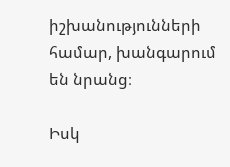իշխանությունների համար, խանգարում են նրանց։

Իսկ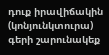դուք իրավիճակին (կոնյունկտուրա) գերի շարունակեք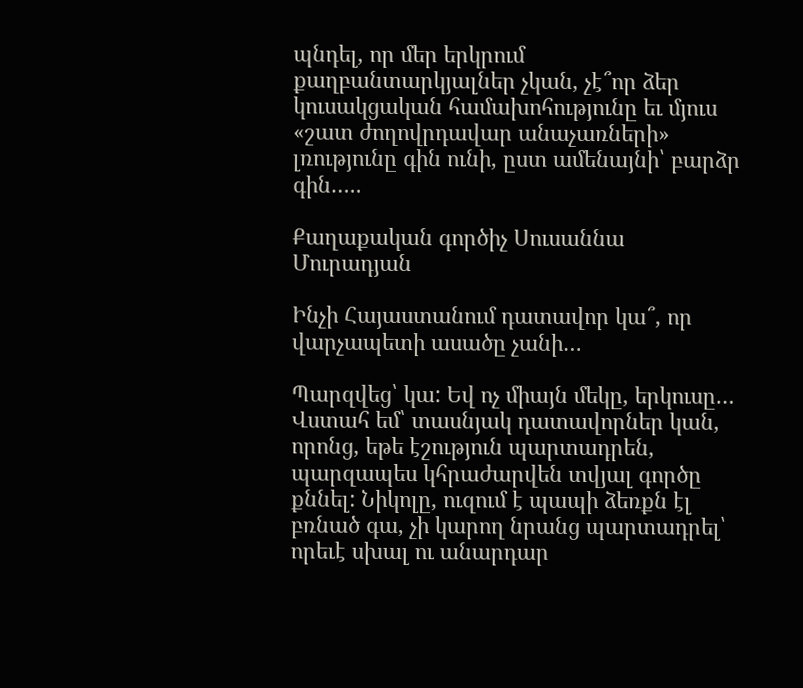պնդել, որ մեր երկրում քաղբանտարկյալներ չկան, չէ՞որ ձեր կուսակցական համախոհությունը եւ մյուս «շատ ժողովրդավար անաչառների» լռությունը գին ունի, ըստ ամենայնի՝ բարձր գին…..

Քաղաքական գործիչ Սուսաննա Մուրադյան

Ինչի Հայաստանում դատավոր կա՞, որ վարչապետի ասածը չանի…

Պարզվեց՝ կա: Եվ ոչ միայն մեկը, երկուսը… Վստահ եմ՝ տասնյակ դատավորներ կան, որոնց, եթե էշություն պարտադրեն, պարզապես կհրաժարվեն տվյալ գործը քննել: Նիկոլը, ուզում է պապի ձեռքն էլ բռնած գա, չի կարող նրանց պարտադրել՝ որեւէ սխալ ու անարդար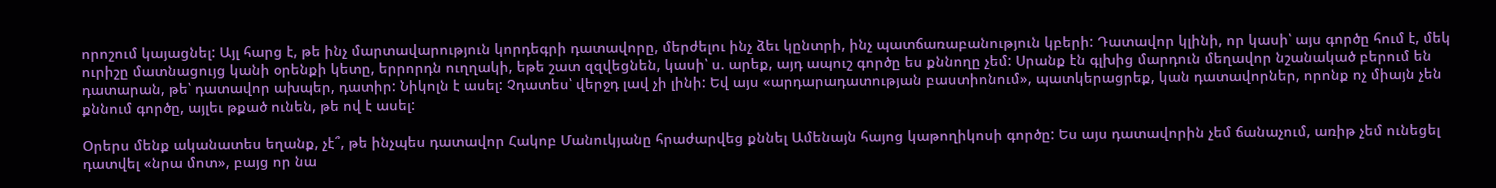որոշում կայացնել: Այլ հարց է, թե ինչ մարտավարություն կորդեգրի դատավորը, մերժելու ինչ ձեւ կընտրի, ինչ պատճառաբանություն կբերի: Դատավոր կլինի, որ կասի՝ այս գործը հում է, մեկ ուրիշը մատնացույց կանի օրենքի կետը, երրորդն ուղղակի, եթե շատ զզվեցնեն, կասի՝ ս. արեք, այդ ապուշ գործը ես քննողը չեմ: Սրանք էն գլխից մարդուն մեղավոր նշանակած բերում են դատարան, թե՝ դատավոր ախպեր, դատիր: Նիկոլն է ասել: Չդատես՝ վերջդ լավ չի լինի: Եվ այս «արդարադատության բաստիոնում», պատկերացրեք, կան դատավորներ, որոնք ոչ միայն չեն քննում գործը, այլեւ թքած ունեն, թե ով է ասել:

Օրերս մենք ականատես եղանք, չէ՞, թե ինչպես դատավոր Հակոբ Մանուկյանը հրաժարվեց քննել Ամենայն հայոց կաթողիկոսի գործը: Ես այս դատավորին չեմ ճանաչում, առիթ չեմ ունեցել դատվել «նրա մոտ», բայց որ նա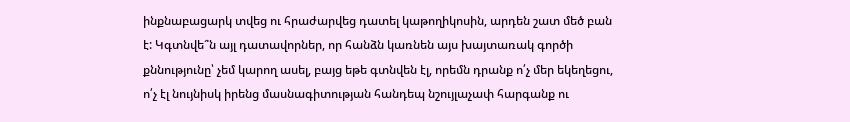ինքնաբացարկ տվեց ու հրաժարվեց դատել կաթողիկոսին, արդեն շատ մեծ բան է: Կգտնվե՞ն այլ դատավորներ, որ հանձն կառնեն այս խայտառակ գործի քննությունը՝ չեմ կարող ասել, բայց եթե գտնվեն էլ, որեմն դրանք ո՛չ մեր եկեղեցու, ո՛չ էլ նույնիսկ իրենց մասնագիտության հանդեպ նշույլաչափ հարգանք ու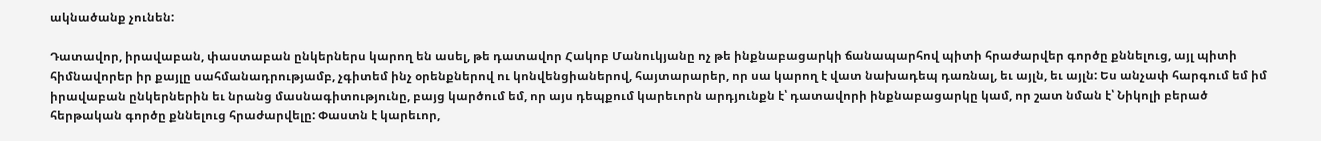ակնածանք չունեն:

Դատավոր, իրավաբան, փաստաբան ընկերներս կարող են ասել, թե դատավոր Հակոբ Մանուկյանը ոչ թե ինքնաբացարկի ճանապարհով պիտի հրաժարվեր գործը քննելուց, այլ պիտի հիմնավորեր իր քայլը սահմանադրությամբ, չգիտեմ ինչ օրենքներով ու կոնվենցիաներով, հայտարարեր, որ սա կարող է վատ նախադեպ դառնալ, եւ այլն, եւ այլն: Ես անչափ հարգում եմ իմ իրավաբան ընկերներին եւ նրանց մասնագիտությունը, բայց կարծում եմ, որ այս դեպքում կարեւորն արդյունքն է՝ դատավորի ինքնաբացարկը կամ, որ շատ նման է՝ Նիկոլի բերած հերթական գործը քննելուց հրաժարվելը: Փաստն է կարեւոր,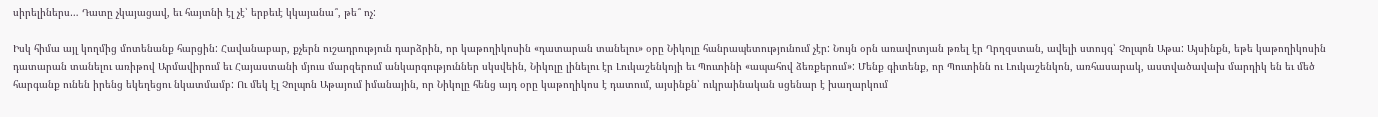սիրելիներս… Դատը չկայացավ, եւ հայտնի էլ չէ՝ երբեւէ կկայանա՞, թե՞ ոչ:

Իսկ հիմա այլ կողմից մոտենանք հարցին: Հավանաբար, քչերն ուշադրություն դարձրին, որ կաթողիկոսին «դատարան տանելու» օրը Նիկոլը հանրապետությունում չէր: Նույն օրն առավոտյան թռել էր Ղրղզստան, ավելի ստույգ՝ Չոլպոն Աթա: Այսինքն, եթե կաթողիկոսին դատարան տանելու առիթով Արմավիրում եւ Հայաստանի մյուս մարզերում անկարգություններ սկսվեին, Նիկոլը լինելու էր Լուկաշենկոյի եւ Պուտինի «ապահով ձեռքերում»: Մենք գիտենք, որ Պուտինն ու Լուկաշենկոն, առհասարակ, աստվածավախ մարդիկ են եւ մեծ հարգանք ունեն իրենց եկեղեցու նկատմամբ: Ու մեկ էլ Չոլպոն Աթայում իմանային, որ Նիկոլը հենց այդ օրը կաթողիկոս է դատում, այսինքն՝ ուկրաինական սցենար է խաղարկում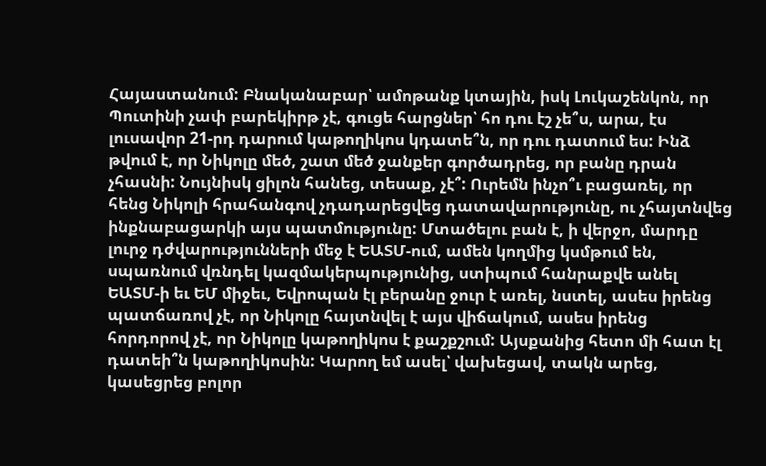Հայաստանում: Բնականաբար՝ ամոթանք կտային, իսկ Լուկաշենկոն, որ Պուտինի չափ բարեկիրթ չէ, գուցե հարցներ՝ հո դու էշ չե՞ս, արա, էս լուսավոր 21-րդ դարում կաթողիկոս կդատե՞ն, որ դու դատում ես: Ինձ թվում է, որ Նիկոլը մեծ, շատ մեծ ջանքեր գործադրեց, որ բանը դրան չհասնի: Նույնիսկ ցիլոն հանեց, տեսաք, չէ՞: Ուրեմն ինչո՞ւ բացառել, որ հենց Նիկոլի հրահանգով չդադարեցվեց դատավարությունը, ու չհայտնվեց ինքնաբացարկի այս պատմությունը: Մտածելու բան է, ի վերջո, մարդը լուրջ դժվարությունների մեջ է ԵԱՏՄ-ում, ամեն կողմից կսմթում են, սպառնում վռնդել կազմակերպությունից, ստիպում հանրաքվե անել ԵԱՏՄ-ի եւ ԵՄ միջեւ, Եվրոպան էլ բերանը ջուր է առել, նստել, ասես իրենց պատճառով չէ, որ Նիկոլը հայտնվել է այս վիճակում, ասես իրենց հորդորով չէ, որ Նիկոլը կաթողիկոս է քաշքշում: Այսքանից հետո մի հատ էլ դատեի՞ն կաթողիկոսին: Կարող եմ ասել՝ վախեցավ, տակն արեց, կասեցրեց բոլոր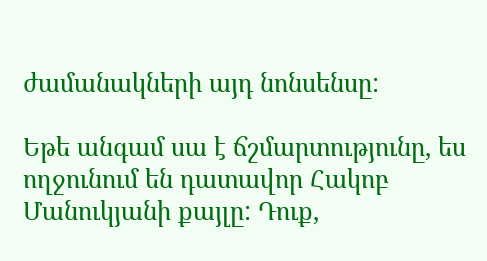ժամանակների այդ նոնսենսը:

Եթե անգամ սա է ճշմարտությունը, ես ողջունում են դատավոր Հակոբ Մանուկյանի քայլը: Դուք,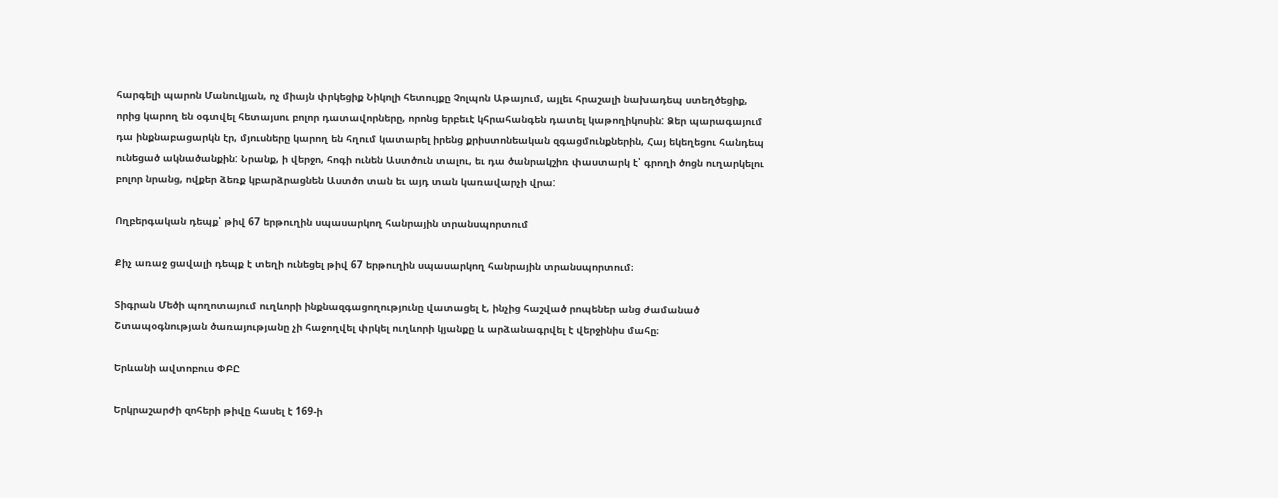հարգելի պարոն Մանուկյան, ոչ միայն փրկեցիք Նիկոլի հետույքը Չոլպոն Աթայում, այլեւ հրաշալի նախադեպ ստեղծեցիք, որից կարող են օգտվել հետայսու բոլոր դատավորները, որոնց երբեւէ կհրահանգեն դատել կաթողիկոսին: Ձեր պարագայում դա ինքնաբացարկն էր, մյուսները կարող են հղում կատարել իրենց քրիստոնեական զգացմունքներին, Հայ եկեղեցու հանդեպ ունեցած ակնածանքին: Նրանք, ի վերջո, հոգի ունեն Աստծուն տալու, եւ դա ծանրակշիռ փաստարկ է՝ գրողի ծոցն ուղարկելու բոլոր նրանց, ովքեր ձեռք կբարձրացնեն Աստծո տան եւ այդ տան կառավարչի վրա:

Ողբերգական դեպք՝ թիվ 67 երթուղին սպասարկող հանրային տրանսպորտում

Քիչ առաջ ցավալի դեպք է տեղի ունեցել թիվ 67 երթուղին սպասարկող հանրային տրանսպորտում։

Տիգրան Մեծի պողոտայում ուղևորի ինքնազգացողությունը վատացել է, ինչից հաշված րոպեներ անց ժամանած Շտապօգնության ծառայությանը չի հաջողվել փրկել ուղևորի կյանքը և արձանագրվել է վերջինիս մահը։

Երևանի ավտոբուս ՓԲԸ

Երկրաշարժի զոհերի թիվը հասել է 169-ի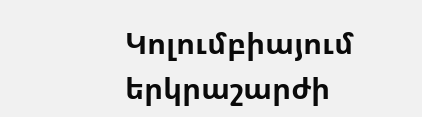Կոլումբիայում երկրաշարժի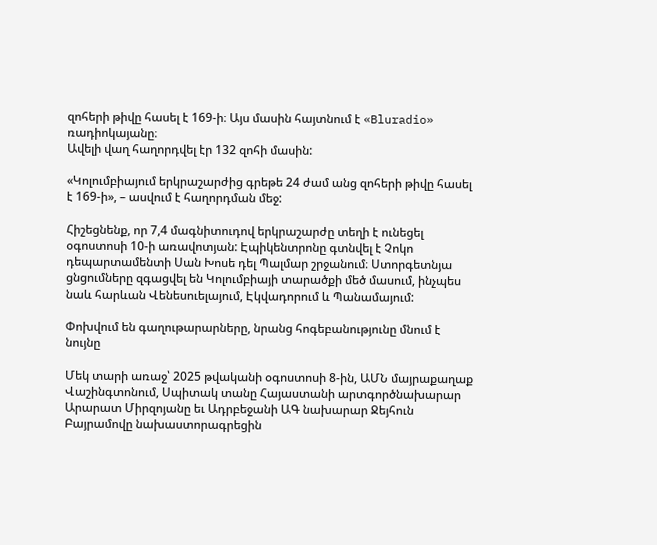զոհերի թիվը հասել է 169-ի։ Այս մասին հայտնում է «Bluradio» ռադիոկայանը։
Ավելի վաղ հաղորդվել էր 132 զոհի մասին:

«Կոլումբիայում երկրաշարժից գրեթե 24 ժամ անց զոհերի թիվը հասել է 169-ի», – ասվում է հաղորդման մեջ:

Հիշեցնենք, որ 7,4 մագնիտուդով երկրաշարժը տեղի է ունեցել օգոստոսի 10-ի առավոտյան: Էպիկենտրոնը գտնվել է Չոկո դեպարտամենտի Սան Խոսե դել Պալմար շրջանում։ Ստորգետնյա ցնցումները զգացվել են Կոլումբիայի տարածքի մեծ մասում, ինչպես նաև հարևան Վենեսուելայում, Էկվադորում և Պանամայում:

Փոխվում են գաղութարարները, նրանց հոգեբանությունը մնում է նույնը

Մեկ տարի առաջ՝ 2025 թվականի օգոստոսի 8-ին, ԱՄՆ մայրաքաղաք Վաշինգտոնում, Սպիտակ տանը Հայաստանի արտգործնախարար Արարատ Միրզոյանը եւ Ադրբեջանի ԱԳ նախարար Ջեյհուն Բայրամովը նախաստորագրեցին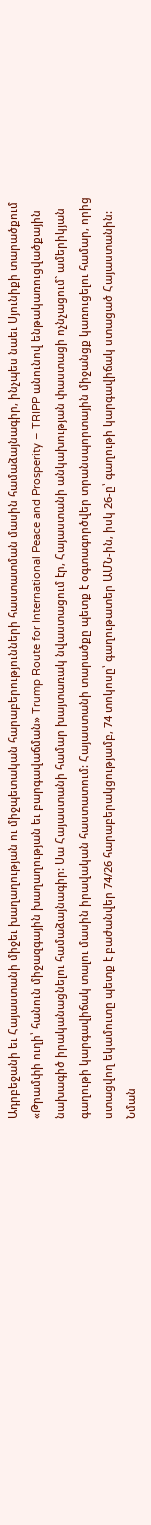Ադրբեջանի եւ Հայաստանի միջեւ խաղաղության ու միջպետական հարաբերությունների հաստատման մասին համաձայնագիր, ինչպես նաեւ Սյունիքի տարածքում «Թրամփի ուղի՝ հանուն միջազգային խաղաղության եւ բարգավաճման» Trump Route for International Peace and Prosperity – TRIPP անունով ենթակառուցվածքային նախագիծ իրականացնելու համաձայնագիր: Սա Հայաստանի համար խայտառակ նվաստացում էր, Հայաստանի անկախության փաստացի ոչնչացում` ամերիկյան գաղութի կարգավիճակ տալու մասին իրավական հաստատում: Հայաստանի տարածքը պետք է օգտագործվեր տրանսպորտային միջանցք կառուցելու համար, որից ստացվող եկամուտը պետք է բաժանվեր 74/26 հարաբերակցությամբ, 74 տոկոսը՝ գաղութատեր ԱՄՆ-ին, իսկ 26-ը՝ գաղութի կարգավիճակ ստացած Հայաստանին: Նման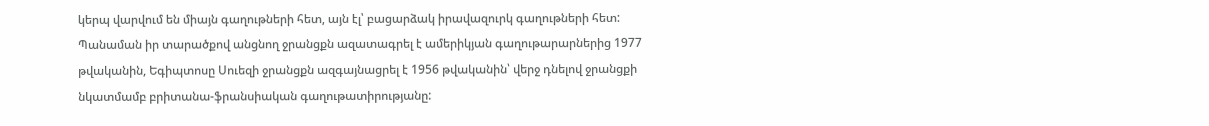կերպ վարվում են միայն գաղութների հետ, այն էլ՝ բացարձակ իրավազուրկ գաղութների հետ: Պանաման իր տարածքով անցնող ջրանցքն ազատագրել է ամերիկյան գաղութարարներից 1977 թվականին, Եգիպտոսը Սուեզի ջրանցքն ազգայնացրել է 1956 թվականին՝ վերջ դնելով ջրանցքի նկատմամբ բրիտանա-ֆրանսիական գաղութատիրությանը: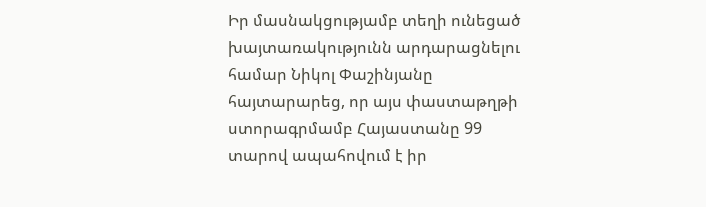Իր մասնակցությամբ տեղի ունեցած խայտառակությունն արդարացնելու համար Նիկոլ Փաշինյանը հայտարարեց, որ այս փաստաթղթի ստորագրմամբ Հայաստանը 99 տարով ապահովում է իր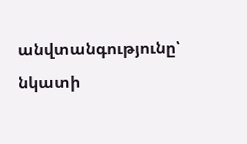անվտանգությունը՝ նկատի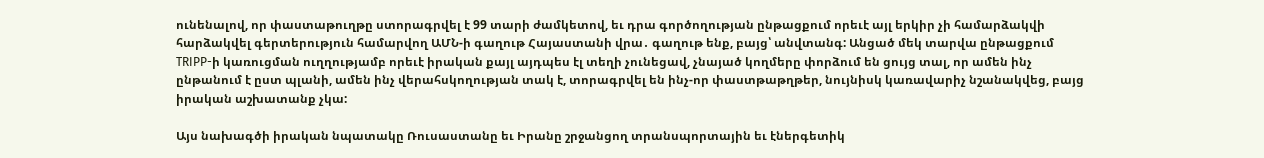ունենալով, որ փաստաթուղթը ստորագրվել է 99 տարի ժամկետով, եւ դրա գործողության ընթացքում որեւէ այլ երկիր չի համարձակվի հարձակվել գերտերություն համարվող ԱՄՆ-ի գաղութ Հայաստանի վրա․ գաղութ ենք, բայց՝ անվտանգ: Անցած մեկ տարվա ընթացքում TRIPP-ի կառուցման ուղղությամբ որեւէ իրական քայլ այդպես էլ տեղի չունեցավ, չնայած կողմերը փորձում են ցույց տալ, որ ամեն ինչ ընթանում է ըստ պլանի, ամեն ինչ վերահսկողության տակ է, տորագրվել են ինչ-որ փաստթաթղթեր, նույնիսկ կառավարիչ նշանակվեց, բայց իրական աշխատանք չկա:

Այս նախագծի իրական նպատակը Ռուսաստանը եւ Իրանը շրջանցող տրանսպորտային եւ էներգետիկ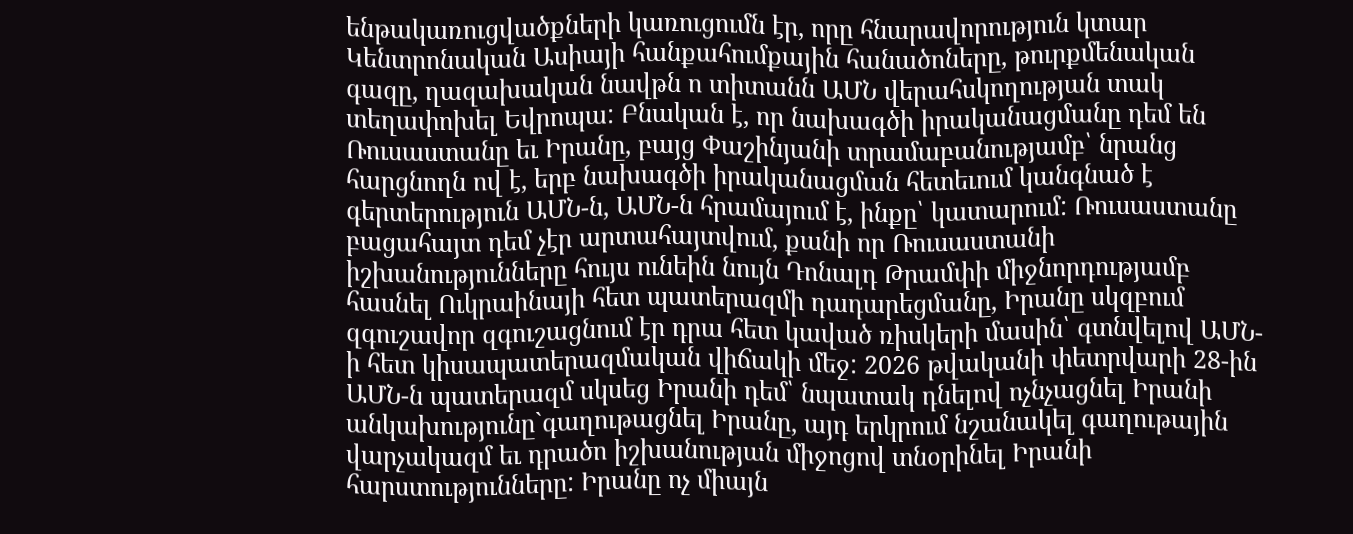ենթակառուցվածքների կառուցումն էր, որը հնարավորություն կտար Կենտրոնական Ասիայի հանքահումքային հանածոները, թուրքմենական գազը, ղազախական նավթն ո տիտանն ԱՄՆ վերահսկողության տակ տեղափոխել Եվրոպա: Բնական է, որ նախագծի իրականացմանը դեմ են Ռուսաստանը եւ Իրանը, բայց Փաշինյանի տրամաբանությամբ՝ նրանց հարցնողն ով է, երբ նախագծի իրականացման հետեւում կանգնած է գերտերություն ԱՄՆ-ն, ԱՄՆ-ն հրամայում է, ինքը՝ կատարում: Ռուսաստանը բացահայտ դեմ չէր արտահայտվում, քանի որ Ռուսաստանի իշխանությունները հույս ունեին նույն Դոնալդ Թրամփի միջնորդությամբ հասնել Ուկրաինայի հետ պատերազմի դադարեցմանը, Իրանը սկզբում զգուշավոր զգուշացնում էր դրա հետ կաված ռիսկերի մասին՝ գտնվելով ԱՄՆ-ի հետ կիսապատերազմական վիճակի մեջ: 2026 թվականի փետրվարի 28-ին ԱՄՆ-ն պատերազմ սկսեց Իրանի դեմ՝ նպատակ դնելով ոչնչացնել Իրանի անկախությունը`գաղութացնել Իրանը, այդ երկրում նշանակել գաղութային վարչակազմ եւ դրածո իշխանության միջոցով տնօրինել Իրանի հարստությունները: Իրանը ոչ միայն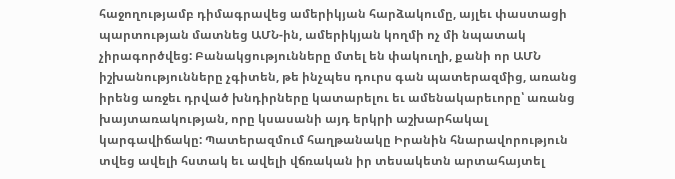հաջողությամբ դիմագրավեց ամերիկյան հարձակումը, այլեւ փաստացի պարտության մատնեց ԱՄՆ-ին, ամերիկյան կողմի ոչ մի նպատակ չիրագործվեց: Բանակցությունները մտել են փակուղի, քանի որ ԱՄՆ իշխանությունները չգիտեն, թե ինչպես դուրս գան պատերազմից, առանց իրենց առջեւ դրված խնդիրները կատարելու եւ ամենակարեւորը՝ առանց խայտառակության, որը կսասանի այդ երկրի աշխարհակալ կարգավիճակը: Պատերազմում հաղթանակը Իրանին հնարավորություն տվեց ավելի հստակ եւ ավելի վճռական իր տեսակետն արտահայտել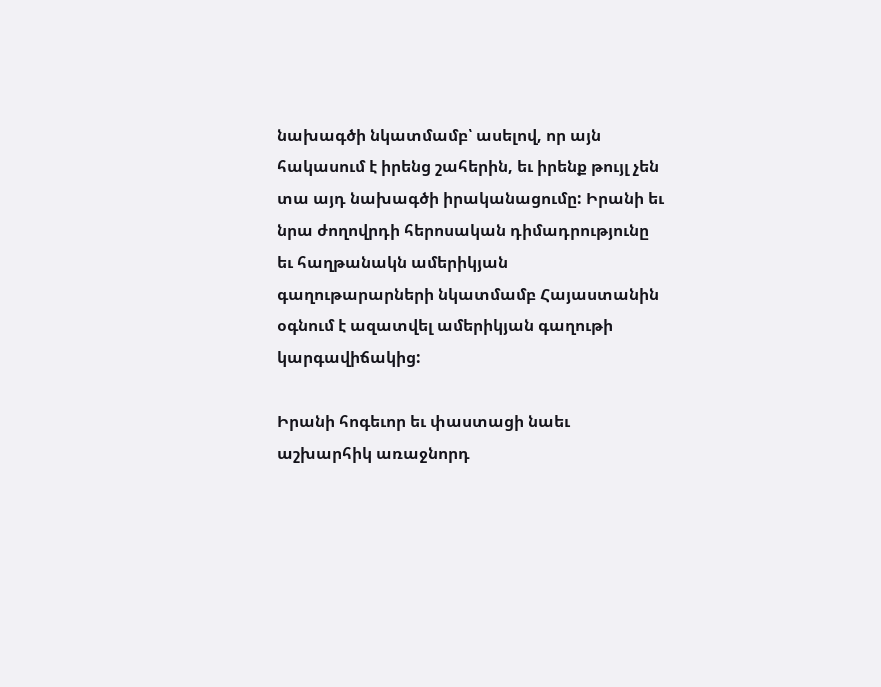նախագծի նկատմամբ՝ ասելով, որ այն հակասում է իրենց շահերին, եւ իրենք թույլ չեն տա այդ նախագծի իրականացումը: Իրանի եւ նրա ժողովրդի հերոսական դիմադրությունը եւ հաղթանակն ամերիկյան գաղութարարների նկատմամբ Հայաստանին օգնում է ազատվել ամերիկյան գաղութի կարգավիճակից:

Իրանի հոգեւոր եւ փաստացի նաեւ աշխարհիկ առաջնորդ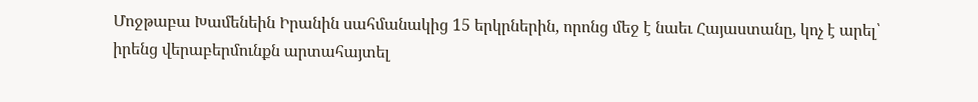Մոջթաբա Խամենեին Իրանին սահմանակից 15 երկրներին, որոնց մեջ է նաեւ Հայաստանը, կոչ է արել՝ իրենց վերաբերմունքն արտահայտել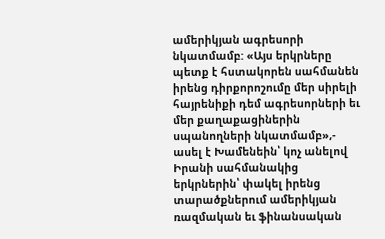ամերիկյան ագրեսորի նկատմամբ: «Այս երկրները պետք է հստակորեն սահմանեն իրենց դիրքորոշումը մեր սիրելի հայրենիքի դեմ ագրեսորների եւ մեր քաղաքացիներին սպանողների նկատմամբ»,- ասել է Խամենեին՝ կոչ անելով Իրանի սահմանակից երկրներին՝ փակել իրենց տարածքներում ամերիկյան ռազմական եւ ֆինանսական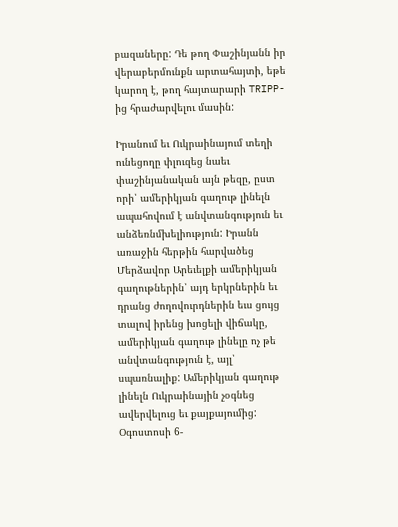բազաները: Դե թող Փաշինյանն իր վերաբերմունքն արտահայտի, եթե կարող է, թող հայտարարի TRIPP-ից հրաժարվելու մասին:

Իրանում եւ Ուկրաինայում տեղի ունեցողը փլուզեց նաեւ փաշինյանական այն թեզը, ըստ որի՝ ամերիկյան գաղութ լինելն ապահովում է անվտանգություն եւ անձեռնմխելիություն: Իրանն առաջին հերթին հարվածեց Մերձավոր Արեւելքի ամերիկյան գաղութներին՝ այդ երկրներին եւ դրանց ժողովուրդներին եւս ցույց տալով իրենց խոցելի վիճակը, ամերիկյան գաղութ լինելը ոչ թե անվտանգություն է, այլ՝ սպառնալիք: Ամերիկյան գաղութ լինելն Ուկրաինային չօգնեց ավերվելուց եւ քայքայումից: Օգոստոսի 6-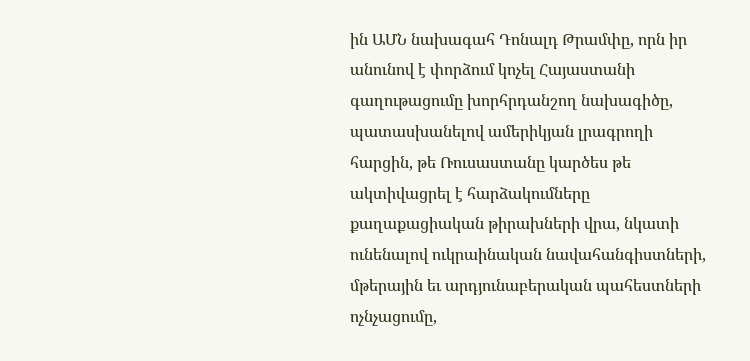ին ԱՄՆ նախագահ Դոնալդ Թրամփը, որն իր անունով է փորձում կոչել Հայաստանի գաղութացումը խորհրդանշող նախագիծը, պատասխանելով ամերիկյան լրագրողի հարցին, թե Ռուսաստանը կարծես թե ակտիվացրել է հարձակումները քաղաքացիական թիրախների վրա, նկատի ունենալով ուկրաինական նավահանգիստների, մթերային եւ արդյունաբերական պահեստների ոչնչացումը,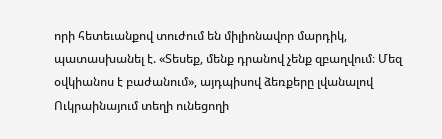որի հետեւանքով տուժում են միլիոնավոր մարդիկ, պատասխանել է. «Տեսեք, մենք դրանով չենք զբաղվում։ Մեզ օվկիանոս է բաժանում», այդպիսով ձեռքերը լվանալով Ուկրաինայում տեղի ունեցողի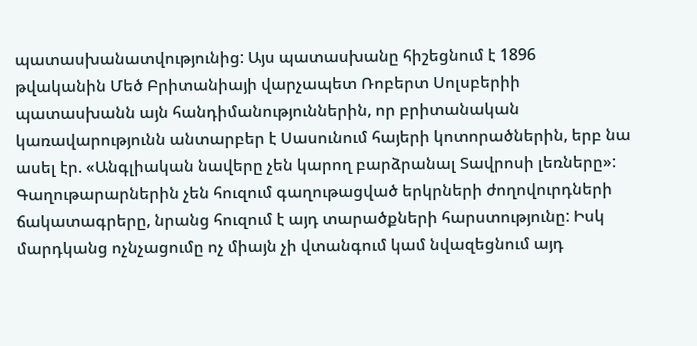պատասխանատվությունից: Այս պատասխանը հիշեցնում է 1896 թվականին Մեծ Բրիտանիայի վարչապետ Ռոբերտ Սոլսբերիի պատասխանն այն հանդիմանություններին, որ բրիտանական կառավարությունն անտարբեր է Սասունում հայերի կոտորածներին, երբ նա ասել էր. «Անգլիական նավերը չեն կարող բարձրանալ Տավրոսի լեռները»: Գաղութարարներին չեն հուզում գաղութացված երկրների ժողովուրդների ճակատագրերը, նրանց հուզում է այդ տարածքների հարստությունը: Իսկ մարդկանց ոչնչացումը ոչ միայն չի վտանգում կամ նվազեցնում այդ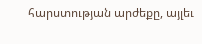հարստության արժեքը, այլեւ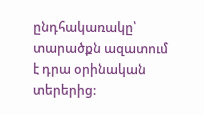ընդհակառակը՝ տարածքն ազատում է դրա օրինական տերերից: